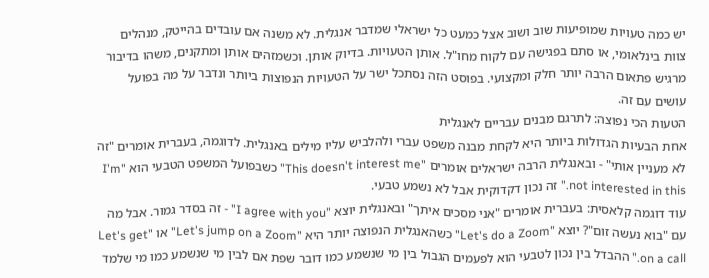יש כמה טעויות שמופיעות שוב ושוב אצל כמעט כל ישראלי שמדבר אנגלית. לא משנה אם עובדים בהייטק, מנהלים צוות בינלאומי, או סתם בפגישה עם לקוח מחו"ל. אותן הטעויות. בדיוק אותן. וכשמזהים אותן ומתקנים, משהו בדיבור מרגיש פתאום הרבה יותר חלק ומקצועי. בפוסט הזה נסתכל ישר על הטעויות הנפוצות ביותר ונדבר על מה בפועל עושים עם זה.
הטעות הכי נפוצה: לתרגם מבנים עבריים לאנגלית
אחת הבעיות הגדולות ביותר היא לקחת מבנה משפט עברי ולהלביש עליו מילים באנגלית. לדוגמה, בעברית אומרים "זה לא מעניין אותי" - ובאנגלית הרבה ישראלים אומרים "This doesn't interest me" כשבפועל המשפט הטבעי הוא "I'm not interested in this." זה נכון דקדוקית אבל לא נשמע טבעי.
עוד דוגמה קלאסית: בעברית אומרים "אני מסכים איתך" ובאנגלית יוצא "I agree with you" - זה בסדר גמור. אבל מה עם "בוא נעשה זום"? יוצא "Let's do a Zoom" כשהאנגלית הנפוצה יותר היא "Let's jump on a Zoom" או "Let's get on a call." ההבדל בין נכון לטבעי הוא לפעמים הגבול בין מי שנשמע כמו דובר שפת אם לבין מי שנשמע כמו מי שלמד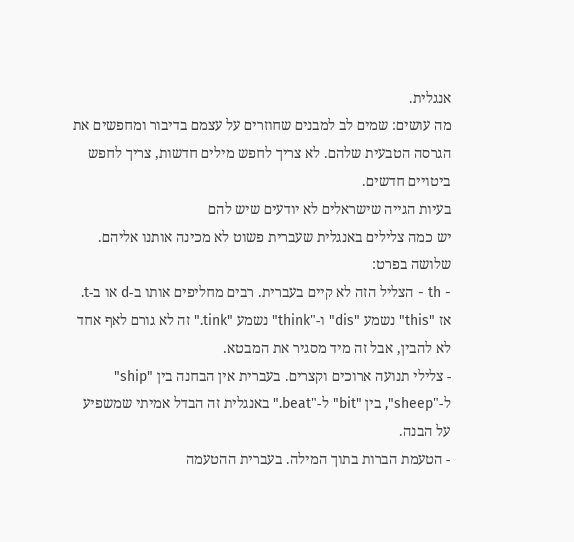אנגלית.
מה עושים: שמים לב למבנים שחוזרים על עצמם בדיבור ומחפשים את הגרסה הטבעית שלהם. לא צריך לחפש מילים חדשות, צריך לחפש ביטויים חדשים.
בעיות הגייה שישראלים לא יודעים שיש להם
יש כמה צלילים באנגלית שעברית פשוט לא מכינה אותנו אליהם. שלושה בפרט:
- th - הצליל הזה לא קיים בעברית. רבים מחליפים אותו ב-d או ב-t. אז "this" נשמע "dis" ו-"think" נשמע "tink." זה לא גורם לאף אחד לא להבין, אבל זה מיד מסגיר את המבטא.
- צלילי תנועה ארוכים וקצרים. בעברית אין הבחנה בין "ship" ל-"sheep", בין "bit" ל-"beat." באנגלית זה הבדל אמיתי שמשפיע על הבנה.
- הטעמת הברות בתוך המילה. בעברית ההטעמה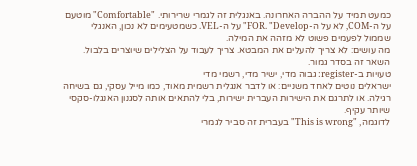כמעט תמיד על ההברה האחרונה. באנגלית זה לגמרי שרירותי. "Comfortable" מוטעם על ה-COM, לא על ה-FOR. "Develop" על ה-VEL. כשמטעימים לא נכון, האנגלי שממול לפעמים פשוט לא מזהה את המילה.
מה עושים: לא צריך להעלים את המבטא. צריך לעבוד על הצלילים שיוצרים בלבול. השאר זה בסדר גמור.
טעויות ב-register: גבוה מדי, ישיר מדי, רשמי מדי
ישראלים נוטים לאחד משניים: או לדבר אנגלית רשמית מאוד, כמו מייל עסקי, גם בשיחה רגילה. או לתרגם את הישירות העברית ישירות, בלי להתאים אותה לסגנון האנגלו-סקסי שיותר עקיף.
לדוגמה, "This is wrong" בעברית זה סביר לגמרי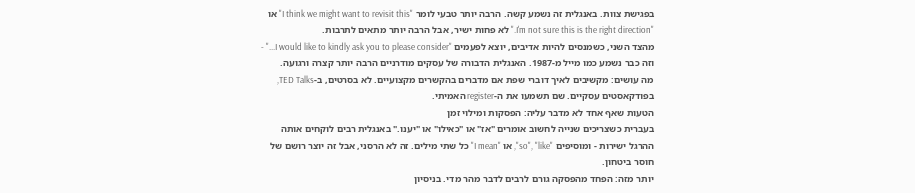בפגישת צוות. באנגלית זה נשמע קשה. הרבה יותר טבעי לומר "I think we might want to revisit this" או "I'm not sure this is the right direction." לא פחות ישיר, אבל הרבה יותר מתאים לתרבות.
מהצד השני, כשמנסים להיות אדיבים, יוצא לפעמים "I would like to kindly ask you to please consider..." - וזה כבר נשמע כמו מייל מ-1987. האנגלית הדבורה של עסקים מודרניים הרבה יותר קצרה ורגועה.
מה עושים: מקשיבים לאיך דוברי שפת אם מדברים בהקשרים מקצועיים. לא בסרטים, ב-TED Talks, בפודקאסטים עסקיים. שם תשמעו את ה-register האמיתי.
הטעות שאף אחד לא מדבר עליה: הפסקות ומילוי זמן
בעברית כשצריכים שנייה לחשוב אומרים "אז" או "כאילו" או "יענו." באנגלית רבים לוקחים אותה ההרגל ישירות - ומוסיפים "so", "like", או "I mean" כל שתי מילים. זה לא הרסני, אבל זה יוצר רושם של חוסר ביטחון.
יותר מזה: הפחד מהפסקה גורם לרבים לדבר מהר מדי. בניסיון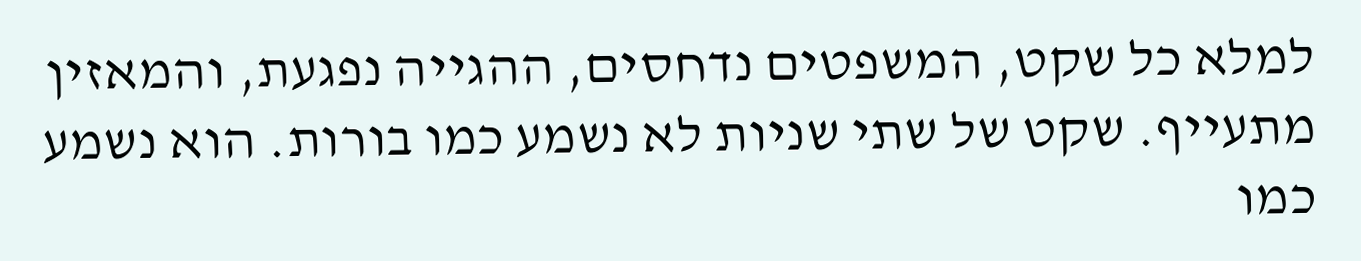למלא כל שקט, המשפטים נדחסים, ההגייה נפגעת, והמאזין מתעייף. שקט של שתי שניות לא נשמע כמו בורות. הוא נשמע כמו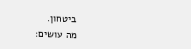ביטחון.
מה עושים: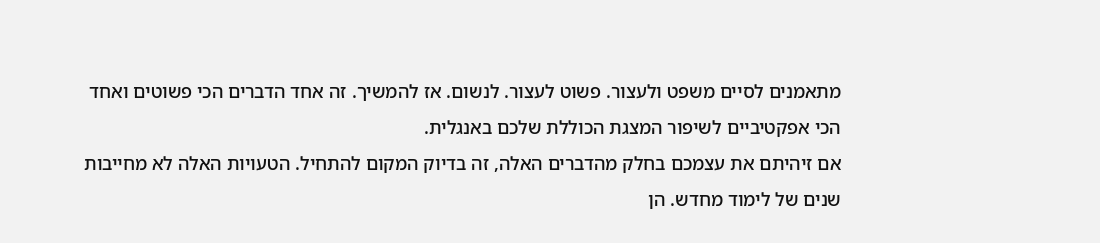מתאמנים לסיים משפט ולעצור. פשוט לעצור. לנשום. אז להמשיך. זה אחד הדברים הכי פשוטים ואחד הכי אפקטיביים לשיפור המצגת הכוללת שלכם באנגלית.
אם זיהיתם את עצמכם בחלק מהדברים האלה, זה בדיוק המקום להתחיל. הטעויות האלה לא מחייבות שנים של לימוד מחדש. הן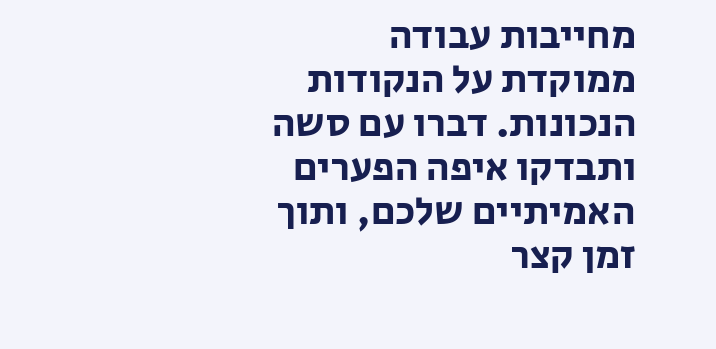מחייבות עבודה ממוקדת על הנקודות הנכונות. דברו עם סשה ותבדקו איפה הפערים האמיתיים שלכם, ותוך זמן קצר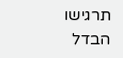תרגישו הבדל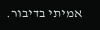אמיתי בדיבור.